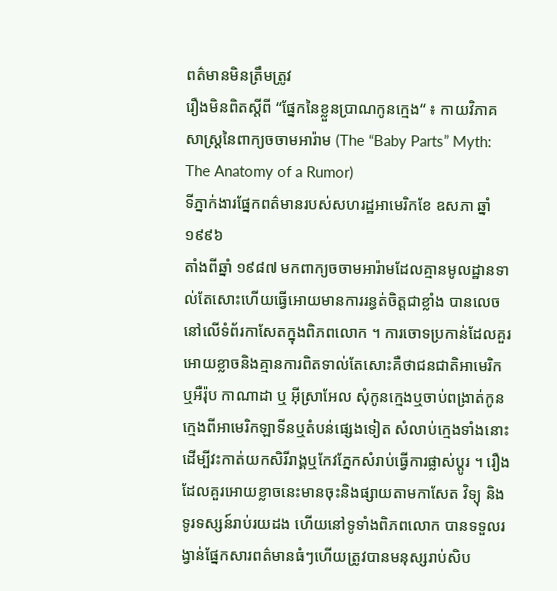ពត៌មានមិនត្រឹមត្រូវ
រឿងមិនពិតស្ដីពី “ផ្នែកនៃខ្លួនប្រាណកូនក្មេង“ ៖ កាយវិភាគសាស្ដ្រនៃពាក្យចចាមអារ៉ាម (The “Baby Parts” Myth: The Anatomy of a Rumor)
ទីភ្នាក់ងារផ្នែកពត៌មានរបស់សហរដ្ឋអាមេរិកខែ ឧសភា ឆ្នាំ ១៩៩៦
តាំងពីឆ្នាំ ១៩៨៧ មកពាក្យចចាមអារ៉ាមដែលគ្មានមូលដ្ឋានទាល់តែសោះហើយធ្វើអោយមានការរន្ធត់ចិត្ដជាខ្លាំង បានលេចនៅលើទំព័រកាសែតក្នុងពិភពលោក ។ ការចោទប្រកាន់ដែលគួរអោយខ្លាចនិងគ្មានការពិតទាល់តែសោះគឺថាជនជាតិអាមេរិក ឬអឺរ៉ុប កាណាដា ឬ អ៊ីស្រាអែល សុំកូនក្មេងឬចាប់ពង្រាត់កូនក្មេងពីអាមេរិកឡាទីនឬតំបន់ផ្សេងទៀត សំលាប់ក្មេងទាំងនោះ ដើម្បីវះកាត់យកសិរីរាង្គឬកែវភ្នែកសំរាប់ធ្វើការផ្លាស់ប្ដូរ ។ រឿងដែលគួរអោយខ្លាចនេះមានចុះនិងផ្សាយតាមកាសែត វិទ្យុ និងទូរទស្សន៍រាប់រយដង ហើយនៅទូទាំងពិភពលោក បានទទួលរង្វាន់ផ្នែកសារពត៌មានធំៗហើយត្រូវបានមនុស្សរាប់សិប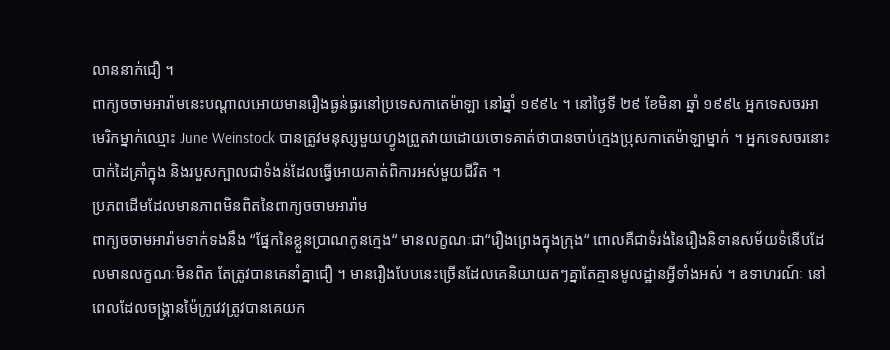លាននាក់ជឿ ។
ពាក្យចចាមអារ៉ាមនេះបណ្ដាលអោយមានរឿងធ្ងន់ធ្ងរនៅប្រទេសកាតេម៉ាឡា នៅឆ្នាំ ១៩៩៤ ។ នៅថ្ងៃទី ២៩ ខែមិនា ឆ្នាំ ១៩៩៤ អ្នកទេសចរអាមេរិកម្នាក់ឈ្មោះ June Weinstock បានត្រូវមនុស្សមួយហ្វូងព្រួតវាយដោយចោទគាត់ថាបានចាប់ក្មេងប្រុសកាតេម៉ាឡាម្នាក់ ។ អ្នកទេសចរនោះបាក់ដៃគ្រាំក្នុង និងរបួសក្បាលជាទំងន់ដែលធ្វើអោយគាត់ពិការអស់មួយជីវិត ។
ប្រភពដើមដែលមានភាពមិនពិតនៃពាក្យចចាមអារ៉ាម
ពាក្យចចាមអារ៉ាមទាក់ទងនឹង “ផ្នែកនៃខ្លួនប្រាណកូនក្មេង“ មានលក្ខណៈជា“រឿងព្រេងក្នុងក្រុង“ ពោលគឺជាទំរង់នៃរឿងនិទានសម័យទំនើបដែលមានលក្ខណៈមិនពិត តែត្រូវបានគេនាំគ្នាជឿ ។ មានរឿងបែបនេះច្រើនដែលគេនិយាយតៗគ្នាតែគ្មានមូលដ្ឋានអ្វីទាំងអស់ ។ ឧទាហរណ៍ៈ នៅពេលដែលចង្គ្រានម៉ៃក្រូវេវត្រូវបានគេយក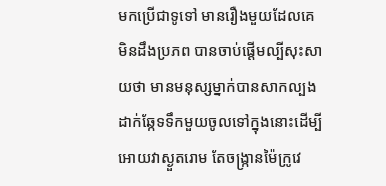មកប្រើជាទូទៅ មានរឿងមួយដែលគេមិនដឹងប្រភព បានចាប់ផ្ដើមល្បីសុះសាយថា មានមនុស្សម្នាក់បានសាកល្បងដាក់ឆ្កែទទឹកមួយចូលទៅក្នុងនោះដើម្បីអោយវាស្ងួតរោម តែចង្ក្រានម៉ៃក្រូវេ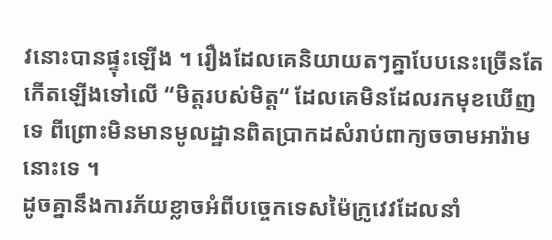វនោះបានផ្ទុះឡើង ។ រឿងដែលគេនិយាយតៗគ្នាបែបនេះច្រើនតែកើតឡើងទៅលើ “មិត្ដរបស់មិត្ដ“ ដែលគេមិនដែលរកមុខឃើញទេ ពីព្រោះមិនមានមូលដ្ឋានពិតប្រាកដសំរាប់ពាក្យចចាមអារ៉ាមនោះទេ ។
ដូចគ្នានឹងការភ័យខ្លាចអំពីបច្ចេកទេសម៉ៃក្រូវេវដែលនាំ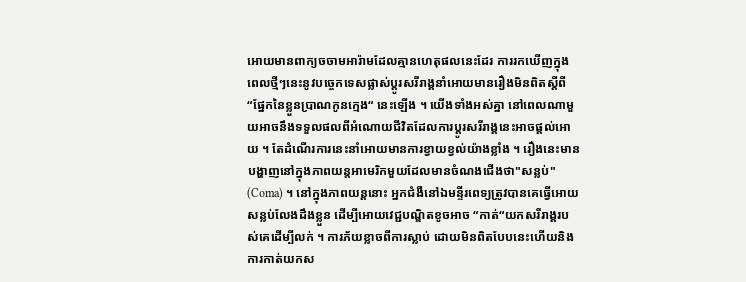អោយមានពាក្យចចាមអារ៉ាមដែលគ្មានហេតុផលនេះដែរ ការរកឃើញក្នុងពេលថ្មីៗនេះនូវបច្ចេកទេសផ្លាស់ប្ដូរសរីរាង្គនាំអោយមានរឿងមិនពិតស្ដីពី “ផ្នែកនៃខ្លួនប្រាណកូនក្មេង“ នេះឡើង ។ យើងទាំងអស់គ្នា នៅពេលណាមួយអាចនឹងទទួលផលពីអំណោយជីវិតដែលការប្ដូរសរីរាង្គនេះអាចផ្ដល់អោយ ។ តែដំណើរការនេះនាំអោយមានការខ្វាយខ្វល់យ៉ាងខ្លាំង ។ រឿងនេះមានបង្ហាញនៅក្នុងភាពយន្ដអាមេរិកមួយដែលមានចំណងជើងថា"សន្លប់" (Coma) ។ នៅក្នុងភាពយន្ដនោះ អ្នកជំងឺនៅឯមន្ទីរពេទ្យត្រូវបានគេធ្វើអោយសន្លប់លែងដឹងខ្លួន ដើម្បីអោយវេជ្ជបណ្ឌិតខូចអាច “កាត់“យកសរីរាង្គរបស់គេដើម្បីលក់ ។ ការភ័យខ្លាចពីការស្លាប់ ដោយមិនពិតបែបនេះហើយនិងការកាត់យកស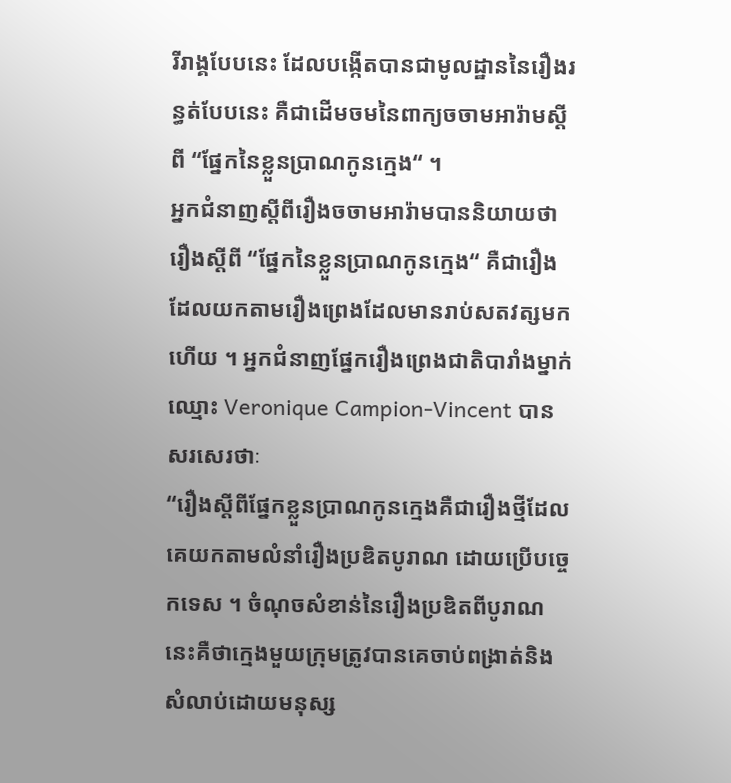រីរាង្គបែបនេះ ដែលបង្កើតបានជាមូលដ្ឋាននៃរឿងរន្ធត់បែបនេះ គឺជាដើមចមនៃពាក្យចចាមអារ៉ាមស្ដីពី “ផ្នែកនៃខ្លួនប្រាណកូនក្មេង“ ។
អ្នកជំនាញស្ដីពីរឿងចចាមអារ៉ាមបាននិយាយថា រឿងស្ដីពី “ផ្នែកនៃខ្លួនប្រាណកូនក្មេង“ គឺជារឿងដែលយកតាមរឿងព្រេងដែលមានរាប់សតវត្សមកហើយ ។ អ្នកជំនាញផ្នែករឿងព្រេងជាតិបារាំងម្នាក់ឈ្មោះ Veronique Campion-Vincent បានសរសេរថាៈ
“រឿងស្ដីពីផ្នែកខ្លួនប្រាណកូនក្មេងគឺជារឿងថ្មីដែលគេយកតាមលំនាំរឿងប្រឌិតបូរាណ ដោយប្រើបច្ចេកទេស ។ ចំណុចសំខាន់នៃរឿងប្រឌិតពីបូរាណនេះគឺថាក្មេងមួយក្រុមត្រូវបានគេចាប់ពង្រាត់និងសំលាប់ដោយមនុស្ស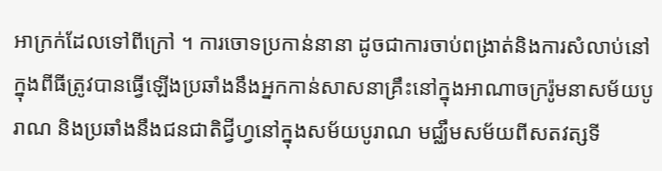អាក្រក់ដែលទៅពីក្រៅ ។ ការចោទប្រកាន់នានា ដូចជាការចាប់ពង្រាត់និងការសំលាប់នៅក្នុងពីធីត្រូវបានធ្វើឡើងប្រឆាំងនឹងអ្នកកាន់សាសនាគ្រឹះនៅក្នុងអាណាចក្ររ៉ូមនាសម័យបូរាណ និងប្រឆាំងនឹងជនជាតិជ្វីហ្វនៅក្នុងសម័យបូរាណ មជ្ឈឹមសម័យពីសតវត្សទី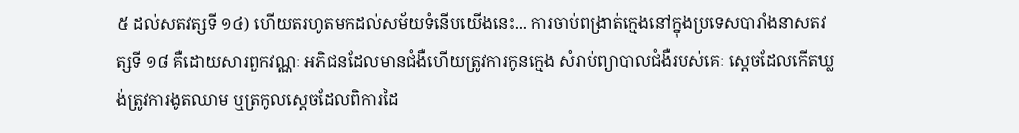៥ ដល់សតវត្សទី ១៤) ហើយតរហូតមកដល់សម័យទំនើបយើងនេះ... ការចាប់ពង្រាត់ក្មេងនៅក្នុងប្រទេសបារាំងនាសតវត្សទី ១៨ គឺដោយសារពួកវណ្ណៈ អភិជនដែលមានជំងឺហើយត្រូវការកូនក្មេង សំរាប់ព្យាបាលជំងឺរបស់គេៈ ស្ដេចដែលកើតឃ្លង់ត្រូវការងូតឈាម ឬត្រកូលស្ដេចដែលពិការដៃ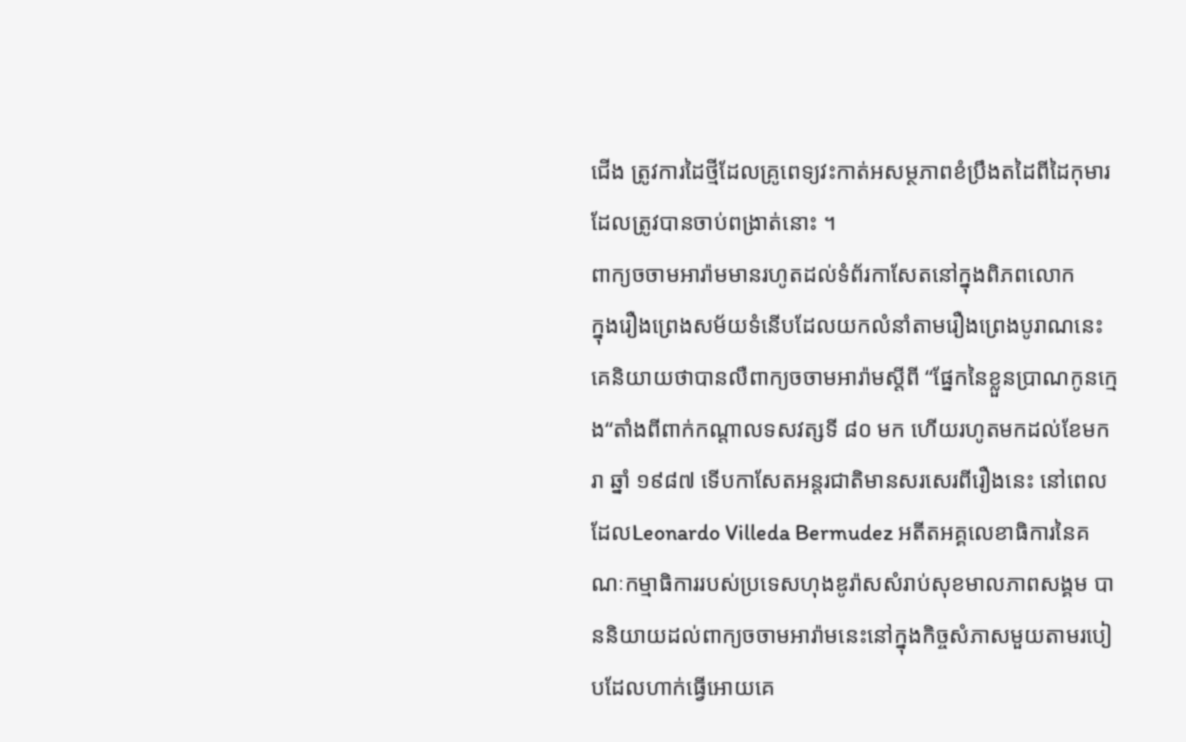ជើង ត្រូវការដៃថ្មីដែលគ្រូពេទ្យវះកាត់អសម្ថភាពខំប្រឹងតដៃពីដៃកុមារដែលត្រូវបានចាប់ពង្រាត់នោះ ។
ពាក្យចចាមអារ៉ាមមានរហូតដល់ទំព័រកាសែតនៅក្នុងពិភពលោក
ក្នុងរឿងព្រេងសម័យទំនើបដែលយកលំនាំតាមរឿងព្រេងបូរាណនេះ គេនិយាយថាបានលឺពាក្យចចាមអារ៉ាមស្ដីពី “ផ្នែកនៃខ្លួនប្រាណកូនក្មេង“តាំងពីពាក់កណ្ដាលទសវត្សទី ៨០ មក ហើយរហូតមកដល់ខែមករា ឆ្នាំ ១៩៨៧ ទើបកាសែតអន្ដរជាតិមានសរសេរពីរឿងនេះ នៅពេលដែលLeonardo Villeda Bermudez អតីតអគ្គលេខាធិការនៃគណៈកម្មាធិការរបស់ប្រទេសហុងឌូរ៉ាសសំរាប់សុខមាលភាពសង្គម បាននិយាយដល់ពាក្យចចាមអារ៉ាមនេះនៅក្នុងកិច្ចសំភាសមួយតាមរបៀបដែលហាក់ធ្វើអោយគេ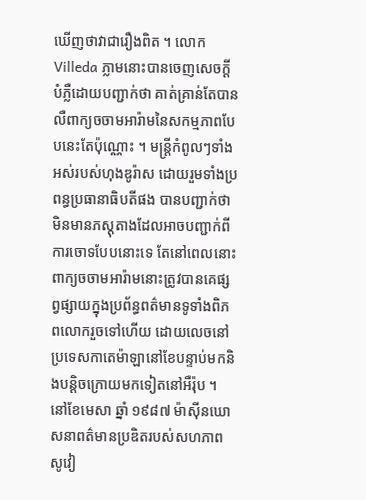ឃើញថាវាជារឿងពិត ។ លោក Villeda ភ្លាមនោះបានចេញសេចក្ដីបំភ្លឺដោយបញ្ជាក់ថា គាត់គ្រាន់តែបានលឺពាក្យចចាមអារ៉ាមនៃសកម្មភាពបែបនេះតែប៉ុណ្ណោះ ។ មន្ដ្រីកំពូលៗទាំងអស់របស់ហុងឌូរ៉ាស ដោយរួមទាំងប្រពន្ធប្រធានាធិបតីផង បានបញ្ជាក់ថាមិនមានភស្ដុតាងដែលអាចបញ្ជាក់ពីការចោទបែបនោះទេ តែនៅពេលនោះ ពាក្យចចាមអារ៉ាមនោះត្រូវបានគេផ្សព្វផ្សាយក្នុងប្រព័ន្ធពត៌មានទូទាំងពិភពលោករួចទៅហើយ ដោយលេចនៅប្រទេសកាតេម៉ាឡានៅខែបន្ទាប់មកនិងបន្ដិចក្រោយមកទៀតនៅអឺរ៉ុប ។
នៅខែមេសា ឆ្នាំ ១៩៨៧ ម៉ាស៊ីនឃោសនាពត៌មានប្រឌិតរបស់សហភាពសូវៀ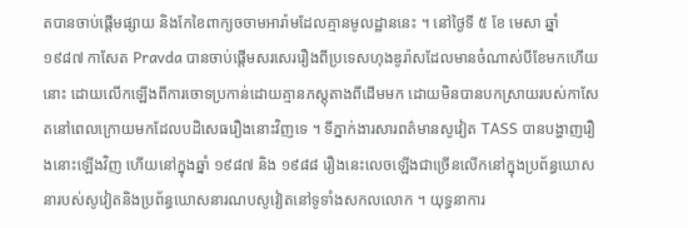តបានចាប់ផ្ដើមផ្សាយ និងកែខៃពាក្យចចាមអារ៉ាមដែលគ្មានមូលដ្ឋាននេះ ។ នៅថ្ងៃទី ៥ ខែ មេសា ឆ្នាំ ១៩៨៧ កាសែត Pravda បានចាប់ផ្ដើមសរសេររឿងពីប្រទេសហុងឌូរ៉ាសដែលមានចំណាស់បីខែមកហើយនោះ ដោយលើកឡើងពីការចោទប្រកាន់ដោយគ្មានភស្ដុតាងពីដើមមក ដោយមិនបានបកស្រាយរបស់កាសែតនៅពេលក្រោយមកដែលបដិសេធរឿងនោះវិញទេ ។ ទីភ្នាក់ងារសារពត៌មានសូវៀត TASS បានបង្ហាញរឿងនោះឡើងវិញ ហើយនៅក្នុងឆ្នាំ ១៩៨៧ និង ១៩៨៨ រឿងនេះលេចឡើងជាច្រើនលើកនៅក្នុងប្រព័ន្ធឃោសនារបស់សូវៀតនិងប្រព័ន្ធឃោសនារណបសូវៀតនៅទូទាំងសកលលោក ។ យុទ្ធនាការ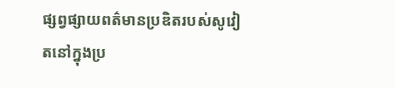ផ្សព្វផ្សាយពត៌មានប្រឌិតរបស់សូវៀតនៅក្នុងប្រ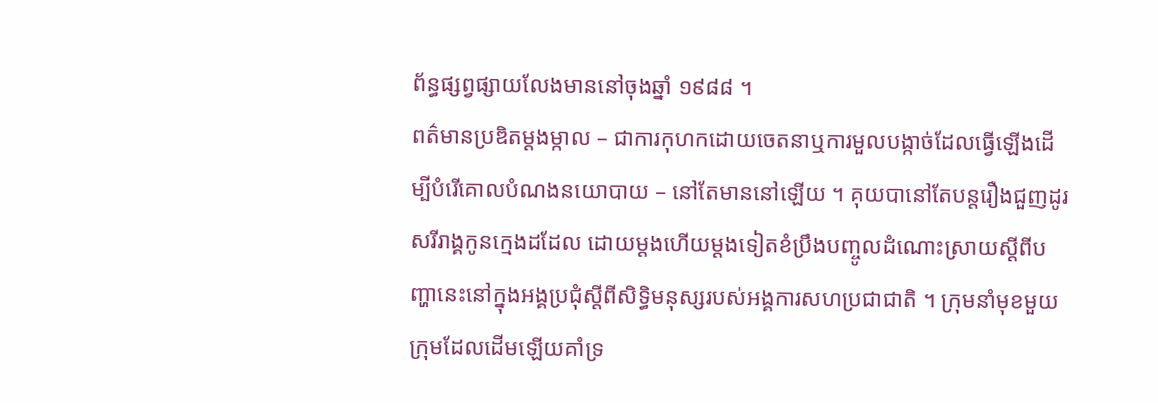ព័ន្ធផ្សព្វផ្សាយលែងមាននៅចុងឆ្នាំ ១៩៨៨ ។
ពត៌មានប្រឌិតម្ដងម្កាល – ជាការកុហកដោយចេតនាឬការមួលបង្កាច់ដែលធ្វើឡើងដើម្បីបំរើគោលបំណងនយោបាយ – នៅតែមាននៅឡើយ ។ គុយបានៅតែបន្ដរឿងជួញដូរសរីរាង្គកូនក្មេងដដែល ដោយម្ដងហើយម្ដងទៀតខំប្រឹងបញ្ចូលដំណោះស្រាយស្ដីពីបញ្ហានេះនៅក្នុងអង្គប្រជុំស្ដីពីសិទ្ធិមនុស្សរបស់អង្គការសហប្រជាជាតិ ។ ក្រុមនាំមុខមួយក្រុមដែលដើមឡើយគាំទ្រ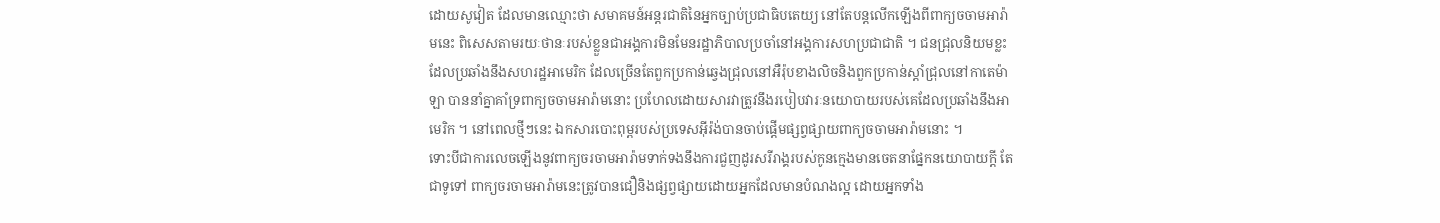ដោយសូវៀត ដែលមានឈ្មោះថា សមាគមន៍អន្ដរជាតិនៃអ្នកច្បាប់ប្រជាធិបតេយ្យ នៅតែបន្ដលើកឡើងពីពាក្យចចាមអារ៉ាមនេះ ពិសេសតាមរយៈថានៈរបស់ខ្លួនជាអង្គការមិនមែនរដ្ឋាភិបាលប្រចាំនៅអង្គការសហប្រជាជាតិ ។ ជនជ្រុលនិយមខ្លះដែលប្រឆាំងនឹងសហរដ្ឋអាមេរិក ដែលច្រើនតែពួកប្រកាន់ឆ្វេងជ្រុលនៅអឺរ៉ុបខាងលិចនិងពួកប្រកាន់ស្ដាំជ្រុលនៅកាតេម៉ាឡា បាននាំគ្នាគាំទ្រពាក្យចចាមអារ៉ាមនោះ ប្រហែលដោយសារវាត្រូវនឹងរបៀបវារៈនយោបាយរបស់គេដែលប្រឆាំងនឹងអាមេរិក ។ នៅពេលថ្មីៗនេះ ឯកសារបោះពុម្ពរបស់ប្រទេសអ៊ីរ៉ង់បានចាប់ផ្ដើមផ្សព្វផ្សាយពាក្យចចាមអារ៉ាមនោះ ។
ទោះបីជាការលេចឡើងនូវពាក្យចរចាមអារ៉ាមទាក់ទងនឹងការជួញដូរសរីរាង្គរបស់កូនក្មេងមានចេតនាផ្នែកនយោបាយក្ដី តែជាទូទៅ ពាក្យចរចាមអារ៉ាមនេះត្រូវបានជឿនិងផ្សព្វផ្សាយដោយអ្នកដែលមានបំណងល្អ ដោយអ្នកទាំង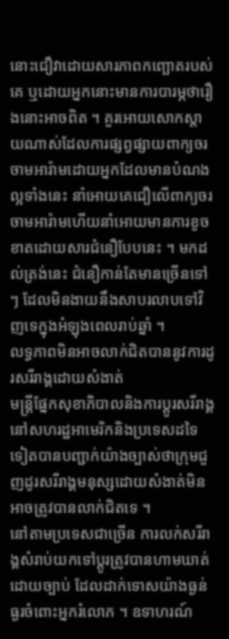នោះជឿវាដោយសារភាពកញ្ឆោតរបស់គេ ឬដោយអ្នកនោះមានការបារម្ភថារឿងនោះអាចពិត ។ គួរអោយសោកស្ដាយណាស់ដែលការផ្សព្វផ្សាយពាក្យចរចាមអារ៉ាមដោយអ្នកដែលមានបំណងល្អទាំងនេះ នាំអោយគេជឿលើពាក្យចរចាមអារ៉ាមហើយនាំអោយមានការខូចខាតដោយសារជំនឿបែបនេះ ។ មកដល់ត្រង់នេះ ជំនឿកាន់តែមានច្រើនទៅៗ ដែលមិនងាយនឹងសាបរលាបទៅវិញទេក្នុងអំឡុងពេលរាប់ឆ្នាំ ។
លទ្ធភាពមិនអាចលាក់ជិតបាននូវការដូរសរីរាង្គដោយសំងាត់
មន្ដ្រីផ្នែកសុខាភិបាលនិងការប្ដូរសរីរាង្គនៅសហរដ្ឋអាមេរិកនិងប្រទេសដទៃទៀតបានបញ្ជាក់យ៉ាងច្បាស់ថាក្រុមជួញដូរសរីរាង្គមនុស្សដោយសំងាត់មិនអាចត្រូវបានលាក់ជិតទេ ។
នៅតាមប្រទេសជាច្រើន ការលក់សរីរាង្គសំរាប់យកទៅប្ដូរត្រូវបានហាមឃាត់ដោយច្បាប់ ដែលដាក់ទោសយ៉ាងធ្ងន់ធ្ងរចំពោះអ្នករំលោភ ។ ឧទាហរណ៍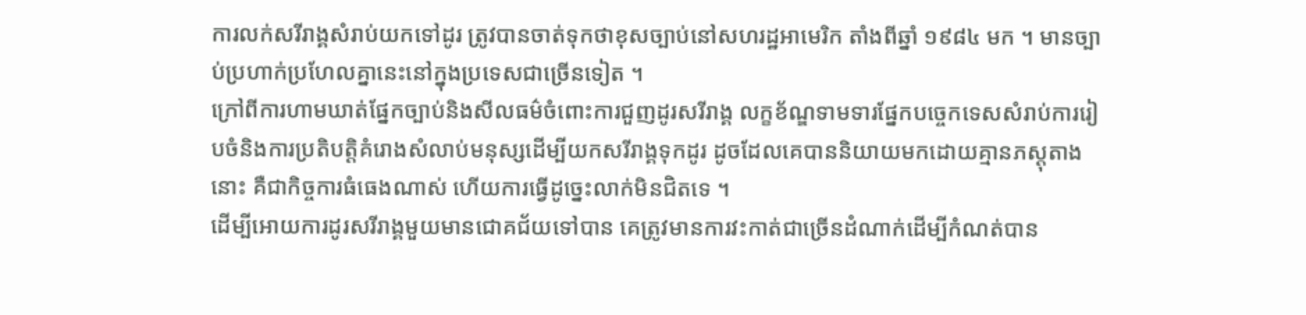ការលក់សរីរាង្គសំរាប់យកទៅដូរ ត្រូវបានចាត់ទុកថាខុសច្បាប់នៅសហរដ្ឋអាមេរិក តាំងពីឆ្នាំ ១៩៨៤ មក ។ មានច្បាប់ប្រហាក់ប្រហែលគ្នានេះនៅក្នុងប្រទេសជាច្រើនទៀត ។
ក្រៅពីការហាមឃាត់ផ្នែកច្បាប់និងសីលធម៌ចំពោះការជួញដូរសរីរាង្គ លក្ខខ័ណ្ឌទាមទារផ្នែកបច្ចេកទេសសំរាប់ការរៀបចំនិងការប្រតិបត្ដិគំរោងសំលាប់មនុស្សដើម្បីយកសរីរាង្គទុកដូរ ដូចដែលគេបាននិយាយមកដោយគ្មានភស្ដុតាងនោះ គឺជាកិច្ចការធំធេងណាស់ ហើយការធ្វើដូច្នេះលាក់មិនជិតទេ ។
ដើម្បីអោយការដូរសរីរាង្គមួយមានជោគជ័យទៅបាន គេត្រូវមានការវះកាត់ជាច្រើនដំណាក់ដើម្បីកំណត់បាន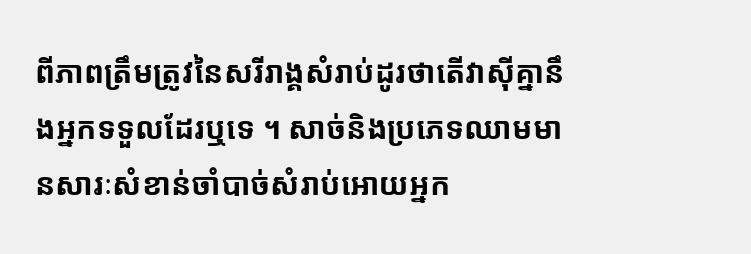ពីភាពត្រឹមត្រូវនៃសរីរាង្គសំរាប់ដូរថាតើវាស៊ីគ្នានឹងអ្នកទទួលដែរឬទេ ។ សាច់និងប្រភេទឈាមមានសារៈសំខាន់ចាំបាច់សំរាប់អោយអ្នក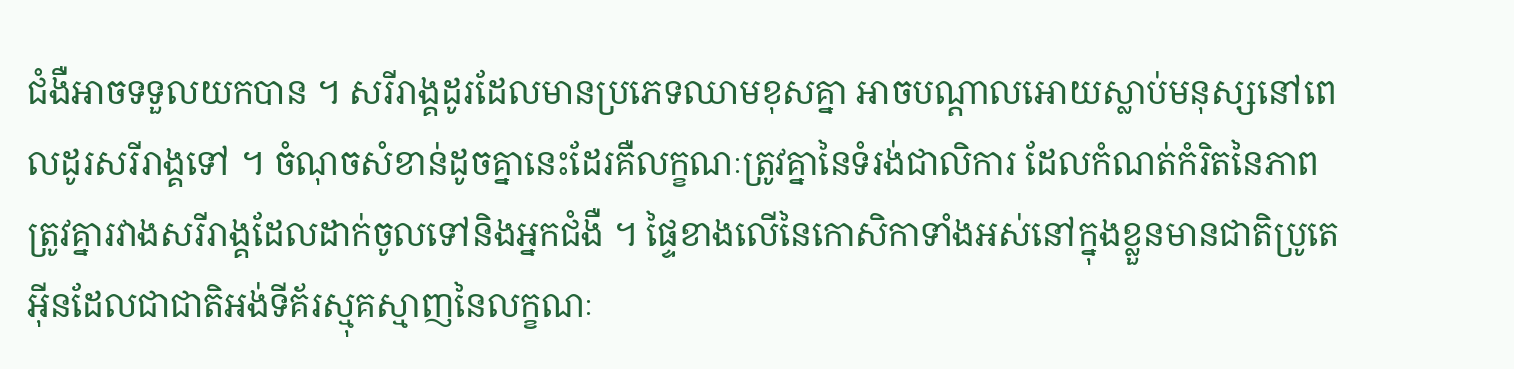ជំងឺអាចទទួលយកបាន ។ សរីរាង្គដូរដែលមានប្រភេទឈាមខុសគ្នា អាចបណ្ដាលអោយស្លាប់មនុស្សនៅពេលដូរសរីរាង្គទៅ ។ ចំណុចសំខាន់ដូចគ្នានេះដែរគឺលក្ខណៈត្រូវគ្នានៃទំរង់ជាលិការ ដែលកំណត់កំរិតនៃភាពត្រូវគ្នារវាងសរីរាង្គដែលដាក់ចូលទៅនិងអ្នកជំងឺ ។ ផ្ទៃខាងលើនៃកោសិកាទាំងអស់នៅក្នុងខ្លួនមានជាតិប្រូតេអ៊ីនដែលជាជាតិអង់ទីគ័រស្មុគស្មាញនៃលក្ខណៈ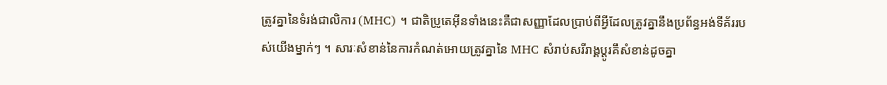ត្រូវគ្នានៃទំរង់ជាលិការ (MHC) ។ ជាតិប្រូតេអ៊ីនទាំងនេះគឺជាសញ្ញាដែលប្រាប់ពីអ្វីដែលត្រូវគ្នានឹងប្រព័ន្ធអង់ទីគ័ររបស់យើងម្នាក់ៗ ។ សារៈសំខាន់នៃការកំណត់អោយត្រូវគ្នានៃ MHC សំរាប់សរីរាង្គប្ដូរគឹសំខាន់ដូចគ្នា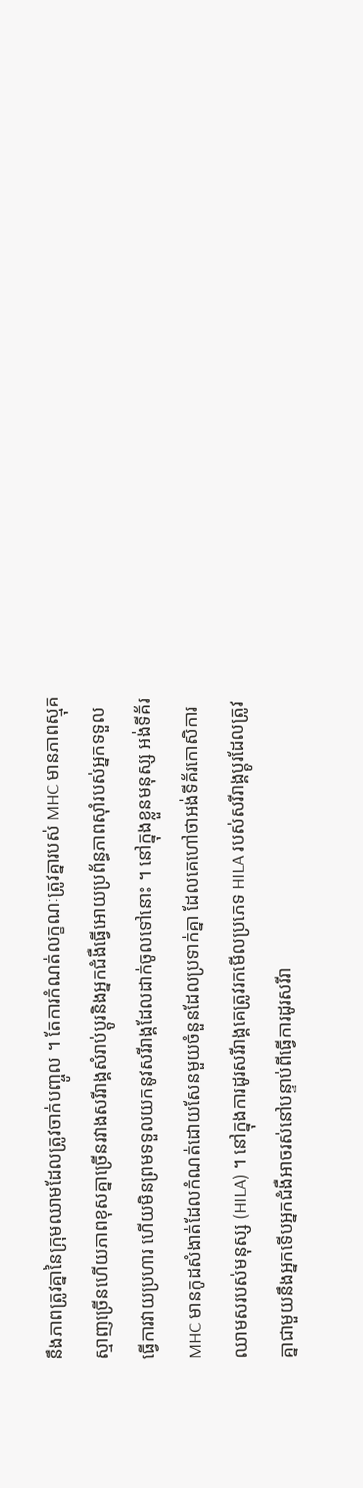នឹងភាពត្រូវគ្នានៃក្រុមឈាមដែលត្រូវចាក់បញ្ចូល ។ តែការកំណត់លក្ខណៈត្រូវគ្នារបស់ MHC មានភាពស្មុគស្មាញច្រើនហើយភាពខុសគ្នាច្រើនរវាងសរីរាង្គសំរាប់ប្ដូរនិងអ្នកជំងឺធ្វើអោយប្រព័ន្ធភាពស៊ាំរបស់អ្នកទទួលធ្វើការវាយប្រហារ ហើយមិនព្រមទទួលយកនូវសរីរាង្គដែលដាក់ចូលទៅនោះ ។ នៅក្នុងខ្លួនមនុស្ស អង់ទីគ័រ MHC មានកូដសំងាត់ដែលកំណត់ដោយសែនមួយចំនួនដែលប្រទាក់គ្នា ដែលគេហៅថាអង់ទីគ័រកោសិការឈាមសរបស់មនុស្ស (HILA) ។ នៅក្នុងការដូរសរីរាង្គគេត្រូវរកមើលប្រភេទ HILA របស់សរីរាង្គប្ដូរដែលត្រូវគ្នាជាមួយនឹងអ្នកទើបអ្នកជំងឺអាចរស់នៅបន្ទាប់ពីធ្វើការដូរសរីរា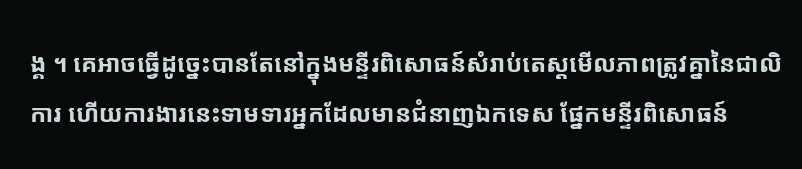ង្គ ។ គេអាចធ្វើដូច្នេះបានតែនៅក្នុងមន្ទីរពិសោធន៍សំរាប់តេស្ដមើលភាពត្រូវគ្នានៃជាលិការ ហើយការងារនេះទាមទារអ្នកដែលមានជំនាញឯកទេស ផ្នែកមន្ទីរពិសោធន៍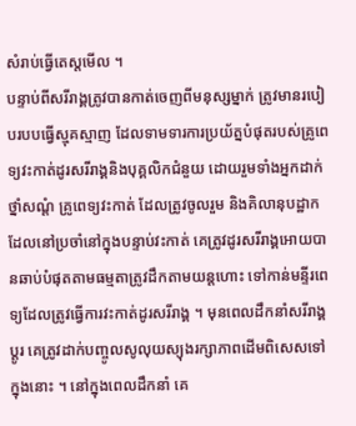សំរាប់ធ្វើតេស្ដមើល ។
បន្ទាប់ពីសរីរាង្គត្រូវបានកាត់ចេញពីមនុស្សម្នាក់ ត្រូវមានរបៀបរបបធ្វើស្មុគស្មាញ ដែលទាមទារការប្រយ័ត្នបំផុតរបស់គ្រូពេទ្យវះកាត់ដូរសរីរាង្គនិងបុគ្គលិកជំនួយ ដោយរួមទាំងអ្នកដាក់ថ្នាំសណ្ដំ គ្រូពេទ្យវះកាត់ ដែលត្រូវចូលរួម និងគិលានុបដ្ឋាកដែលនៅប្រចាំនៅក្នុងបន្ទាប់វះកាត់ គេត្រូវដូរសរីរាង្គអោយបានឆាប់បំផុតតាមធម្មតាត្រូវដឹកតាមយន្ដហោះ ទៅកាន់មន្ទីរពេទ្យដែលត្រូវធ្វើការវះកាត់ដូរសរីរាង្គ ។ មុនពេលដឹកនាំសរីរាង្គប្ដូរ គេត្រូវដាក់បញ្ចូលសូលុយស្យុងរក្សាភាពដើមពិសេសទៅក្នុងនោះ ។ នៅក្នុងពេលដឹកនាំ គេ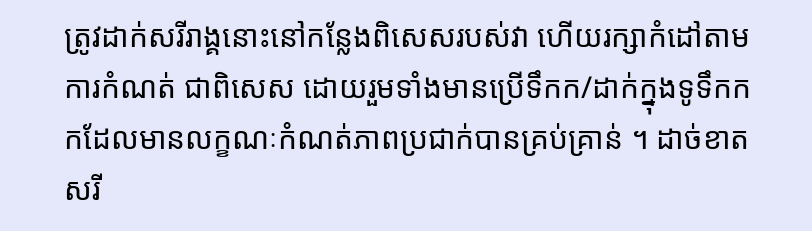ត្រូវដាក់សរីរាង្គនោះនៅកន្លែងពិសេសរបស់វា ហើយរក្សាកំដៅតាមការកំណត់ ជាពិសេស ដោយរួមទាំងមានប្រើទឹកក/ដាក់ក្នុងទូទឹកកកដែលមានលក្ខណៈកំណត់ភាពប្រជាក់បានគ្រប់គ្រាន់ ។ ដាច់ខាត សរី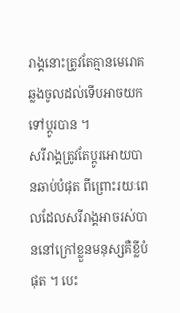រាង្គនោះត្រូវតែគ្មានមេរោគឆ្លងចូលដល់ទើបអាចយកទៅប្ដូរបាន ។
សរីរាង្គត្រូវតែប្ដូរអោយបានឆាប់បំផុត ពីព្រោះរយៈពេលដែលសរីរាង្គអាចរស់បាននៅក្រៅខ្លួនមនុស្សគឺខ្លីបំផុត ។ បេះ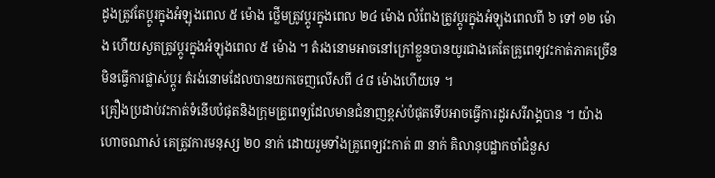ដូងត្រូវតែប្ដូរក្នុងអំឡុងពេល ៥ ម៉ោង ថ្លើមត្រូវប្ដូរក្នុងពេល ២៤ ម៉ោង លំពែងត្រូវប្ដូរក្នុងអំឡុងពេលពី ៦ ទៅ ១២ ម៉ោង ហើយសួតត្រូវប្ដូរក្នុងអំឡុងពេល ៥ ម៉ោង ។ តំរងនោមអាចនៅក្រៅខ្លួនបានយូរជាងគេតែគ្រូពេទ្យវះកាត់ភាគច្រើនមិនធ្វើការផ្លាស់ប្ដូរ តំរង់នោមដែលបានយកចេញលើសពី ៤៨ ម៉ោងហើយទេ ។
គ្រឿងប្រដាប់វះកាត់ទំនើបបំផុតនិងក្រុមគ្រូពេទ្យដែលមានជំនាញខ្ពស់បំផុតទើបអាចធ្វើការដូរសរីរាង្គបាន ។ យ៉ាងហោចណាស់ គេត្រូវការមនុស្ស ២០ នាក់ ដោយរួមទាំងគ្រូពេទ្យវះកាត់ ៣ នាក់ គិលានុបដ្ឋាកចាំជំនួស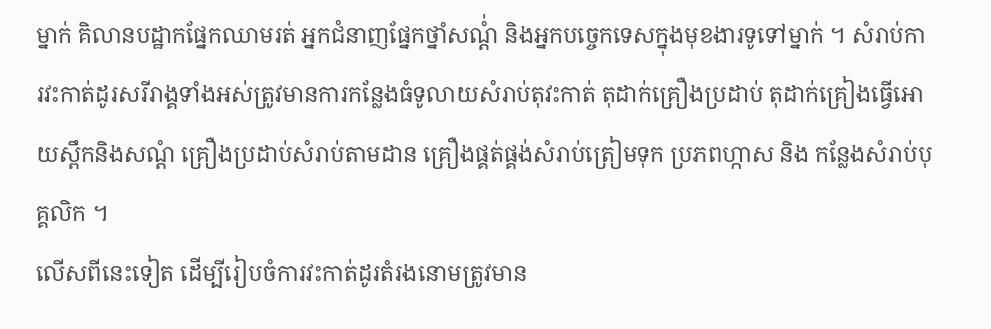ម្នាក់ គិលានបដ្ឋាកផ្នែកឈាមរត់ អ្នកជំនាញផ្នែកថ្នាំសណ្ដំ់ និងអ្នកបច្ចេកទេសក្នុងមុខងារទូទៅម្នាក់ ។ សំរាប់ការវះកាត់ដូរសរីរាង្គទាំងអស់ត្រូវមានការកន្លែងធំទូលាយសំរាប់តុវះកាត់ តុដាក់គ្រឿងប្រដាប់ តុដាក់គ្រៀងធ្វើអោយស្ពឹកនិងសណ្ដំ គ្រឿងប្រដាប់សំរាប់តាមដាន គ្រឿងផ្គត់ផ្គង់សំរាប់ត្រៀមទុក ប្រភពហ្កាស និង កន្លែងសំរាប់បុគ្គលិក ។
លើសពីនេះទៀត ដើម្បីរៀបចំការវះកាត់ដូរតំរងនោមត្រូវមាន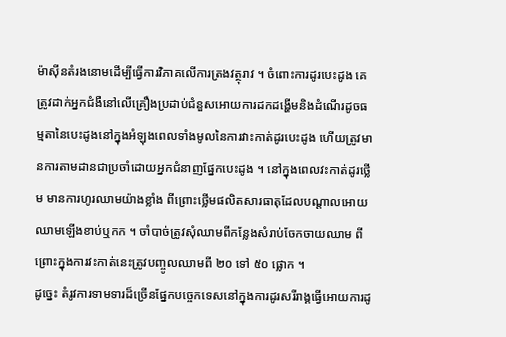ម៉ាស៊ីនតំរងនោមដើម្បីធ្វើការវិភាគលើការត្រងវត្ថុរាវ ។ ចំពោះការដូរបេះដូង គេត្រូវដាក់អ្នកជំងឺនៅលើគ្រឿងប្រដាប់ជំនួសអោយការដកដង្ហើមនិងដំណើរដូចធម្មតានៃបេះដូងនៅក្នុងអំឡុងពេលទាំងមូលនៃការវាះកាត់ដូរបេះដូង ហើយត្រូវមានការតាមដានជាប្រចាំដោយអ្នកជំនាញផ្នែកបេះដូង ។ នៅក្នុងពេលវះកាត់ដូរថ្លើម មានការហូរឈាមយ៉ាងខ្លាំង ពីព្រោះថ្លើមផលិតសារធាតុដែលបណ្ដាលអោយឈាមឡើងខាប់ឬកក ។ ចាំបាច់ត្រូវសុំឈាមពីកន្លែងសំរាប់ចែកចាយឈាម ពីព្រោះក្នុងការវះកាត់នេះត្រូវបញ្ចូលឈាមពី ២០ ទៅ ៥០ ផ្លោក ។
ដូច្នេះ តំរូវការទាមទារដ៏ច្រើនផ្នែកបច្ចេកទេសនៅក្នុងការដូរសរីរាង្គធ្វើអោយការដូ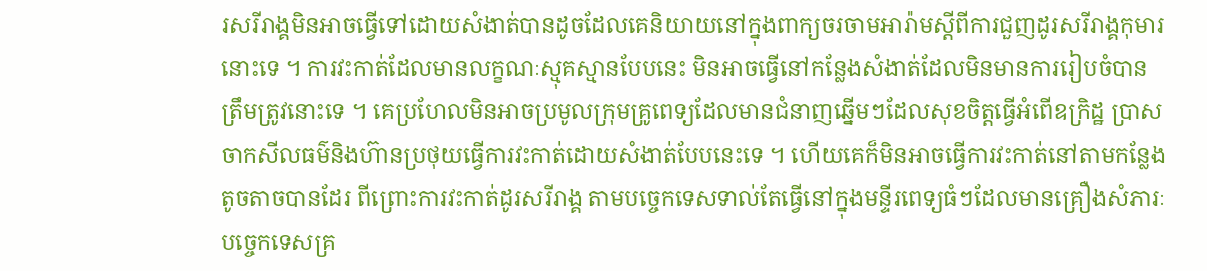រសរីរាង្គមិនអាចធ្វើទៅដោយសំងាត់បានដូចដែលគេនិយាយនៅក្នុងពាក្យចរចាមអារ៉ាមស្ដីពីការជួញដូរសរីរាង្គកុមារនោះទេ ។ ការវះកាត់ដែលមានលក្ខណៈស្មុគស្មានបែបនេះ មិនអាចធ្វើនៅកន្លែងសំងាត់ដែលមិនមានការរៀបចំបានត្រឹមត្រូវនោះទេ ។ គេប្រហែលមិនអាចប្រមូលក្រុមគ្រូពេទ្យដែលមានជំនាញឆ្នើមៗដែលសុខចិត្ដធ្វើអំពើឧក្រិដ្ឋ ប្រាសចាកសីលធម៌និងហ៊ានប្រថុយធ្វើការវះកាត់ដោយសំងាត់បែបនេះទេ ។ ហើយគេក៏មិនអាចធ្វើការវះកាត់នៅតាមកន្លែងតូចតាចបានដែរ ពីព្រោះការវះកាត់ដូរសរីរាង្គ តាមបច្ចេកទេសទាល់តែធ្វើនៅក្នុងមន្ទីរពេទ្យធំៗដែលមានគ្រឿងសំភារៈបច្ចេកទេសគ្រ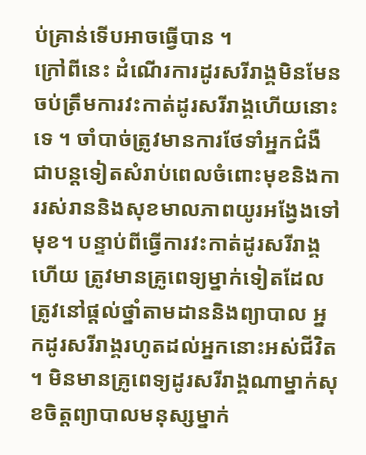ប់គ្រាន់ទើបអាចធ្វើបាន ។
ក្រៅពីនេះ ដំណើរការដូរសរីរាង្គមិនមែនចប់ត្រឹមការវះកាត់ដូរសរីរាង្គហើយនោះទេ ។ ចាំបាច់ត្រូវមានការថែទាំអ្នកជំងឺជាបន្ដទៀតសំរាប់ពេលចំពោះមុខនិងការរស់រាននិងសុខមាលភាពយូរអង្វែងទៅមុខ។ បន្ទាប់ពីធ្វើការវះកាត់ដូរសរីរាង្គហើយ ត្រូវមានគ្រូពេទ្យម្នាក់ទៀតដែលត្រូវនៅផ្ដល់ថ្នាំតាមដាននិងព្យាបាល អ្នកដូរសរីរាង្គរហូតដល់អ្នកនោះអស់ជីវិត ។ មិនមានគ្រូពេទ្យដូរសរីរាង្គណាម្នាក់សុខចិត្ដព្យាបាលមនុស្សម្នាក់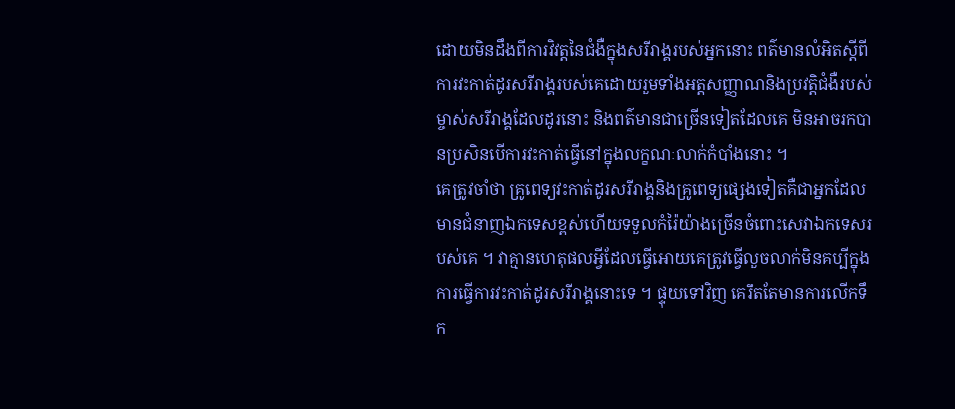ដោយមិនដឹងពីការវិវត្ដនៃជំងឺក្នុងសរីរាង្គរបស់អ្នកនោះ ពត៌មានលំអិតស្ដីពីការវះកាត់ដូរសរីរាង្គរបស់គេដោយរួមទាំងអត្ដសញ្ញាណនិងប្រវត្ដិជំងឺរបស់ម្ចាស់សរីរាង្គដែលដូរនោះ និងពត៌មានជាច្រើនទៀតដែលគេ មិនអាចរកបានប្រសិនបើការវះកាត់ធ្វើនៅក្នុងលក្ខណៈលាក់កំបាំងនោះ ។
គេត្រូវចាំថា គ្រូពេទ្យវះកាត់ដូរសរីរាង្គនិងគ្រូពេទ្យផ្សេងទៀតគឺជាអ្នកដែលមានជំនាញឯកទេសខ្ពស់ហើយទទួលកំរ៉ៃយ៉ាងច្រើនចំពោះសេវាឯកទេសរបស់គេ ។ វាគ្មានហេតុផលអ្វីដែលធ្វើអោយគេត្រូវធ្វើលួចលាក់មិនគប្បីក្នុងការធ្វើការវះកាត់ដូរសរីរាង្គនោះទេ ។ ផ្ទុយទៅវិញ គេរឹតតែមានការលើកទឹក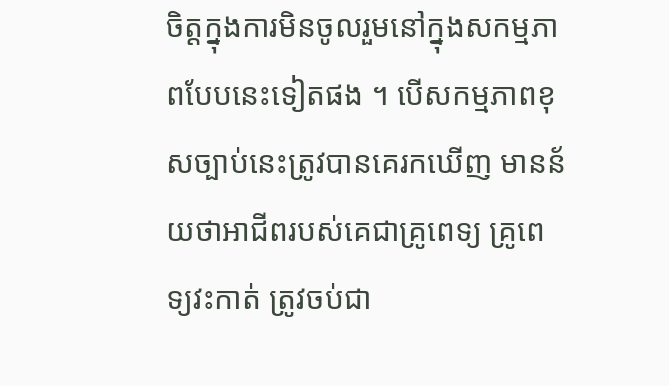ចិត្ដក្នុងការមិនចូលរួមនៅក្នុងសកម្មភាពបែបនេះទៀតផង ។ បើសកម្មភាពខុសច្បាប់នេះត្រូវបានគេរកឃើញ មានន័យថាអាជីពរបស់គេជាគ្រូពេទ្យ គ្រូពេទ្យវះកាត់ ត្រូវចប់ជា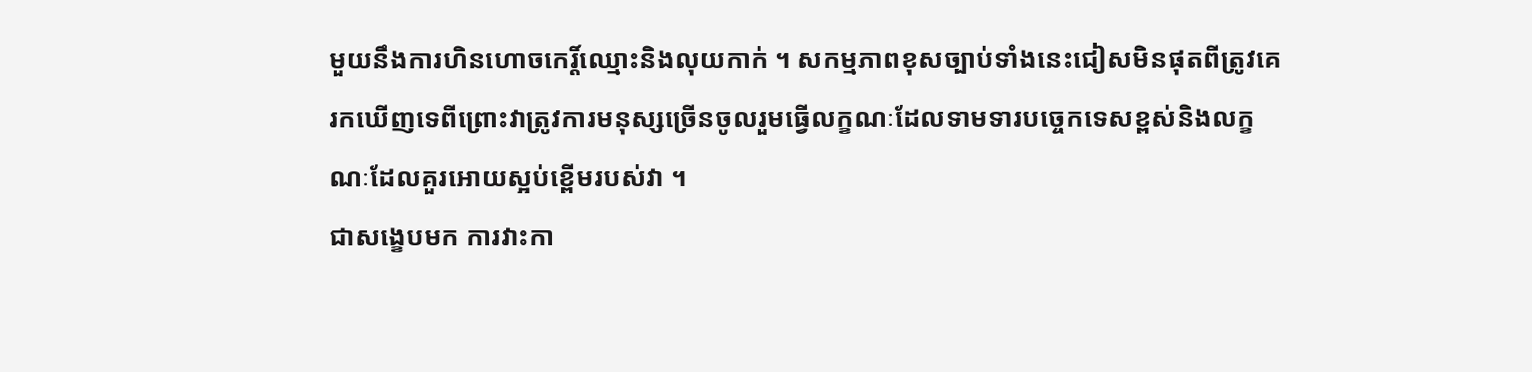មួយនឹងការហិនហោចកេរ្ដិ៍ឈ្មោះនិងលុយកាក់ ។ សកម្មភាពខុសច្បាប់ទាំងនេះជៀសមិនផុតពីត្រូវគេរកឃើញទេពីព្រោះវាត្រូវការមនុស្សច្រើនចូលរួមធ្វើលក្ខណៈដែលទាមទារបច្ចេកទេសខ្ពស់និងលក្ខណៈដែលគួរអោយស្អប់ខ្ពើមរបស់វា ។
ជាសង្ខេបមក ការវាះកា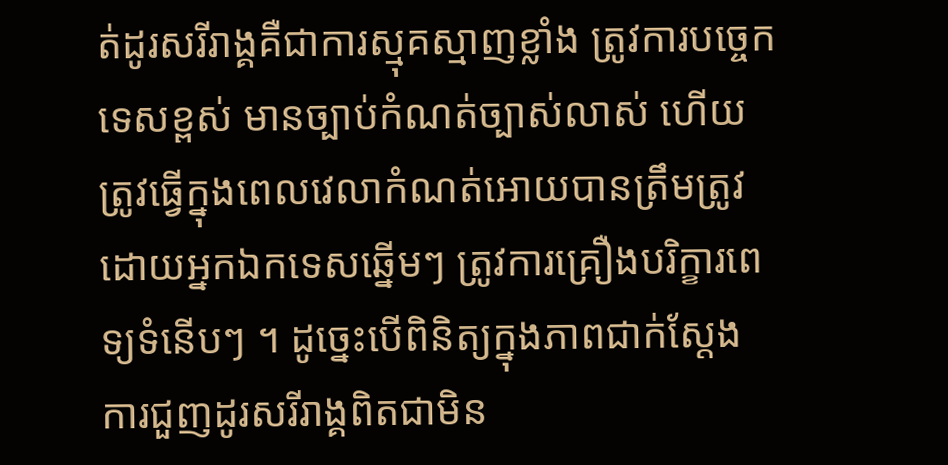ត់ដូរសរីរាង្គគឺជាការស្មុគស្មាញខ្លាំង ត្រូវការបច្ចេកទេសខ្ពស់ មានច្បាប់កំណត់ច្បាស់លាស់ ហើយត្រូវធ្វើក្នុងពេលវេលាកំណត់អោយបានត្រឹមត្រូវ ដោយអ្នកឯកទេសឆ្នើមៗ ត្រូវការគ្រឿងបរិក្ខារពេទ្យទំនើបៗ ។ ដូច្នេះបើពិនិត្យក្នុងភាពជាក់ស្ដែង ការជួញដូរសរីរាង្គពិតជាមិន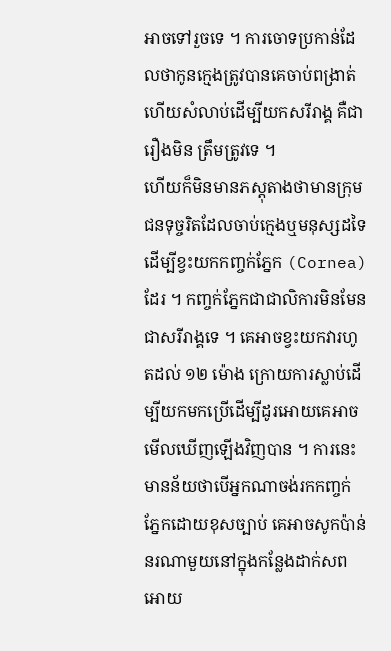អាចទៅរួចទេ ។ ការចោទប្រកាន់ដែលថាកូនក្មេងត្រូវបានគេចាប់ពង្រាត់ហើយសំលាប់ដើម្បីយកសរីរាង្គ គឺជារឿងមិន ត្រឹមត្រូវទេ ។
ហើយក៏មិនមានភស្ដុតាងថាមានក្រុមជនទុច្ចរិតដែលចាប់ក្មេងឬមនុស្សដទៃដើម្បីខ្វះយកកញ្ចក់ភ្នែក (Cornea) ដែរ ។ កញ្ចក់ភ្នែកជាជាលិការមិនមែនជាសរីរាង្គទេ ។ គេអាចខ្វះយកវារហូតដល់ ១២ ម៉ោង ក្រោយការស្លាប់ដើម្បីយកមកប្រើដើម្បីដូរអោយគេអាចមើលឃើញឡើងវិញបាន ។ ការនេះមានន័យថាបើអ្នកណាចង់រកកញ្ចក់ភ្នែកដោយខុសច្បាប់ គេអាចសូកប៉ាន់នរណាមួយនៅក្នុងកន្លែងដាក់សពអោយ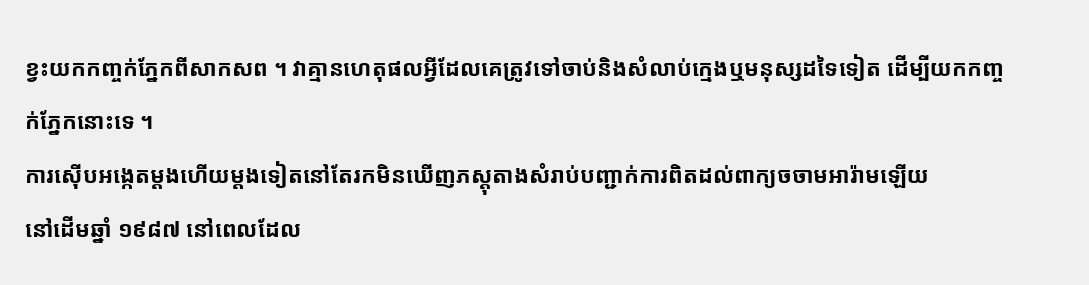ខ្វះយកកញ្ចក់ភ្នែកពីសាកសព ។ វាគ្មានហេតុផលអ្វីដែលគេត្រូវទៅចាប់និងសំលាប់ក្មេងឬមនុស្សដទៃទៀត ដើម្បីយកកញ្ចក់ភ្នែកនោះទេ ។
ការស៊ើបអង្កេតម្ដងហើយម្ដងទៀតនៅតែរកមិនឃើញភស្ដុតាងសំរាប់បញ្ជាក់ការពិតដល់ពាក្យចចាមអារ៉ាមឡើយ
នៅដើមឆ្នាំ ១៩៨៧ នៅពេលដែល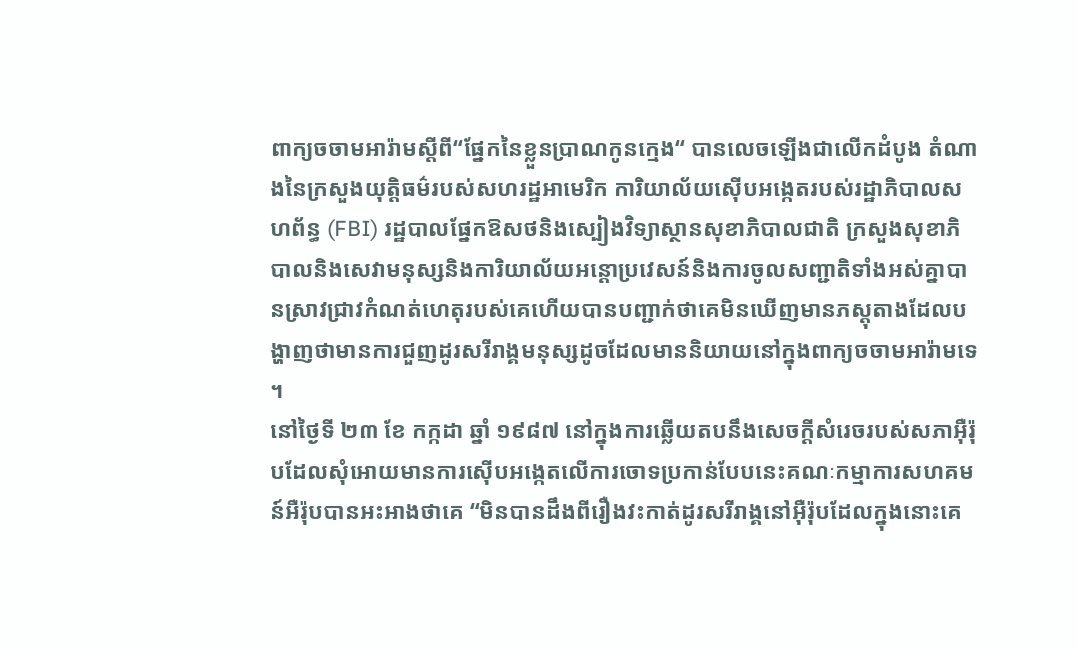ពាក្យចចាមអារ៉ាមស្ដីពី“ផ្នែកនៃខ្លួនប្រាណកូនក្មេង“ បានលេចឡើងជាលើកដំបូង តំណាងនៃក្រសួងយុត្ដិធម៌របស់សហរដ្ឋអាមេរិក ការិយាល័យស៊ើបអង្កេតរបស់រដ្ឋាភិបាលសហព័ន្ធ (FBI) រដ្ឋបាលផ្នែកឱសថនិងស្បៀងវិទ្យាស្ថានសុខាភិបាលជាតិ ក្រសួងសុខាភិបាលនិងសេវាមនុស្សនិងការិយាល័យអន្ដោប្រវេសន៍និងការចូលសញ្ជាតិទាំងអស់គ្នាបានស្រាវជ្រាវកំណត់ហេតុរបស់គេហើយបានបញ្ជាក់ថាគេមិនឃើញមានភស្ដុតាងដែលបង្ហាញថាមានការជួញដូរសរីរាង្គមនុស្សដូចដែលមាននិយាយនៅក្នុងពាក្យចចាមអារ៉ាមទេ ។
នៅថ្ងៃទី ២៣ ខែ កក្កដា ឆ្នាំ ១៩៨៧ នៅក្នុងការឆ្លើយតបនឹងសេចក្ដីសំរេចរបស់សភាអ៊ឺរ៉ុបដែលសុំអោយមានការស៊ើបអង្កេតលើការចោទប្រកាន់បែបនេះគណៈកម្មាការសហគមន៍អឺរ៉ុបបានអះអាងថាគេ “មិនបានដឹងពីរឿងវះកាត់ដូរសរីរាង្គនៅអ៊ឺរ៉ុបដែលក្នុងនោះគេ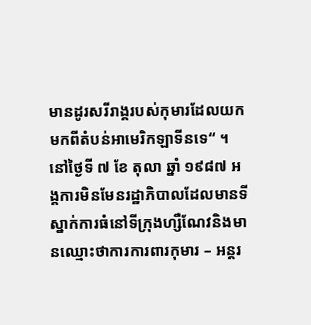មានដូរសរីរាង្គរបស់កុមារដែលយកមកពីតំបន់អាមេរិកឡាទីនទេ“ ។
នៅថ្ងៃទី ៧ ខែ តុលា ឆ្នាំ ១៩៨៧ អង្គការមិនមែនរដ្ឋាភិបាលដែលមានទីស្នាក់ការធំនៅទីក្រុងហ្សឺណែវនិងមានឈ្មោះថាការការពារកុមារ – អន្ដរ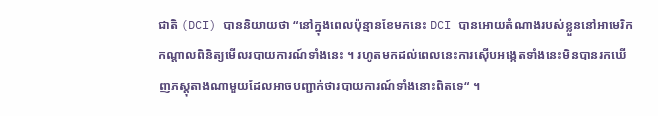ជាតិ (DCI) បាននិយាយថា “នៅក្នុងពេលប៉ុន្មានខែមកនេះ DCI បានអោយតំណាងរបស់ខ្លួននៅអាមេរិកកណ្ដាលពិនិត្យមើលរបាយការណ៍ទាំងនេះ ។ រហូតមកដល់ពេលនេះការស៊ើបអង្កេតទាំងនេះមិនបានរកឃើញភស្ដុតាងណាមួយដែលអាចបញ្ជាក់ថារបាយការណ៍ទាំងនោះពិតទេ“ ។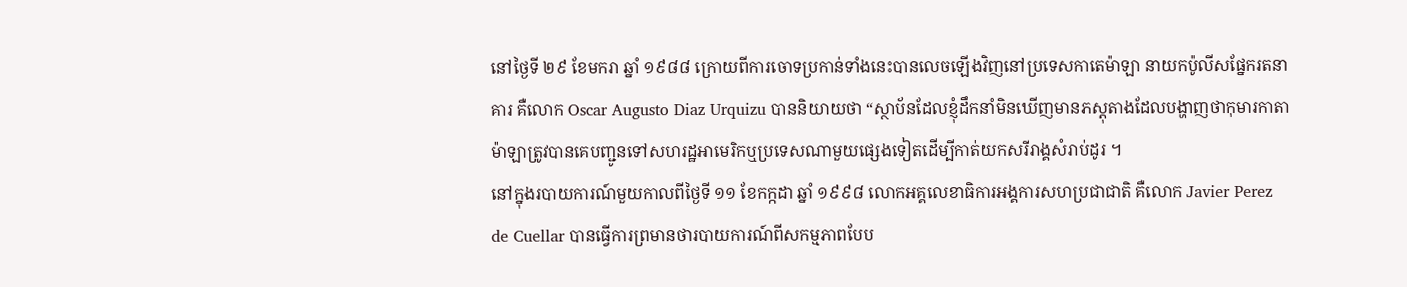នៅថ្ងៃទី ២៩ ខែមករា ឆ្នាំ ១៩៨៨ ក្រោយពីការចោទប្រកាន់ទាំងនេះបានលេចឡើងវិញនៅប្រទេសកាតេម៉ាឡា នាយកប៉ូលីសផ្នែករតនាគារ គឺលោក Oscar Augusto Diaz Urquizu បាននិយាយថា “ស្ថាប័នដែលខ្ញុំដឹកនាំមិនឃើញមានភស្ដុតាងដែលបង្ហាញថាកុមារកាតាម៉ាឡាត្រូវបានគេបញ្ជូនទៅសហរដ្ឋអាមេរិកឬប្រទេសណាមួយផ្សេងទៀតដើម្បីកាត់យកសរីរាង្គសំរាប់ដូរ ។
នៅក្នុងរបាយការណ៍មួយកាលពីថ្ងៃទី ១១ ខែកក្កដា ឆ្នាំ ១៩៩៨ លោកអគ្គលេខាធិការអង្គការសហប្រជាជាតិ គឺលោក Javier Perez de Cuellar បានធ្វើការព្រមានថារបាយការណ៍ពីសកម្មភាពបែប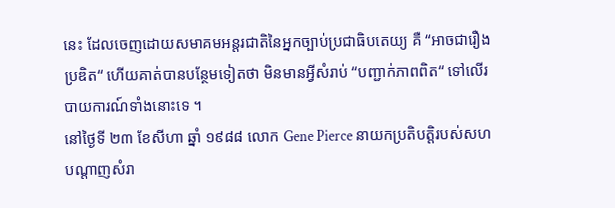នេះ ដែលចេញដោយសមាគមអន្ដរជាតិនៃអ្នកច្បាប់ប្រជាធិបតេយ្យ គឺ “អាចជារឿងប្រឌិត“ ហើយគាត់បានបន្ថែមទៀតថា មិនមានអ្វីសំរាប់ “បញ្ជាក់ភាពពិត“ ទៅលើរបាយការណ៍ទាំងនោះទេ ។
នៅថ្ងៃទី ២៣ ខែសីហា ឆ្នាំ ១៩៨៨ លោក Gene Pierce នាយកប្រតិបត្ដិរបស់សហបណ្ដាញសំរា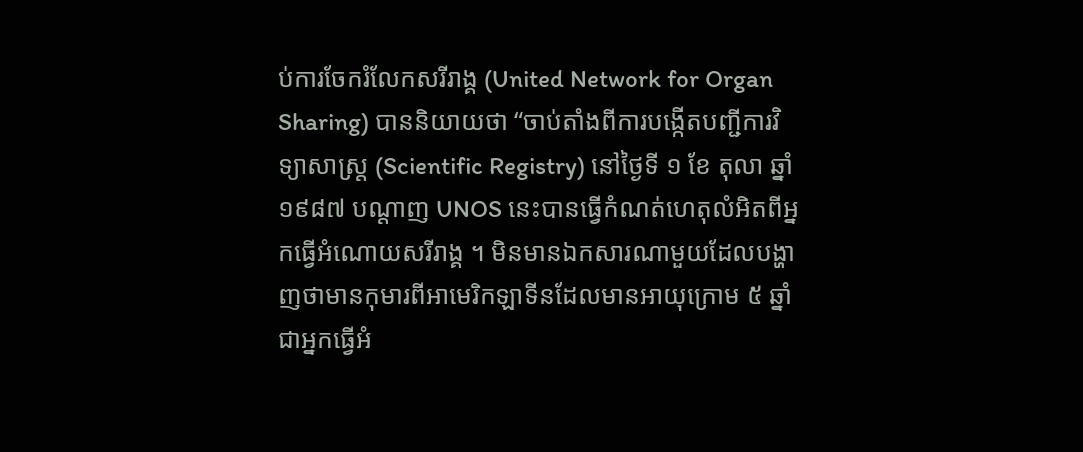ប់ការចែករំលែកសរីរាង្គ (United Network for Organ Sharing) បាននិយាយថា “ចាប់តាំងពីការបង្កើតបញ្ជីការវិទ្យាសាស្ដ្រ (Scientific Registry) នៅថ្ងៃទី ១ ខែ តុលា ឆ្នាំ ១៩៨៧ បណ្ដាញ UNOS នេះបានធ្វើកំណត់ហេតុលំអិតពីអ្នកធ្វើអំណោយសរីរាង្គ ។ មិនមានឯកសារណាមួយដែលបង្ហាញថាមានកុមារពីអាមេរិកឡាទីនដែលមានអាយុក្រោម ៥ ឆ្នាំជាអ្នកធ្វើអំ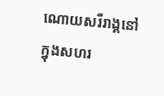ណោយសរីរាង្គនៅក្នុងសហរ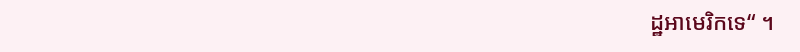ដ្ឋអាមេរិកទេ“ ។